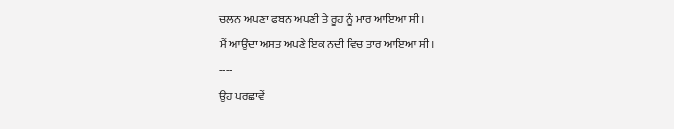ਚਲਨ ਅਪਣਾ ਫਬਨ ਅਪਣੀ ਤੇ ਰੂਹ ਨੂੰ ਮਾਰ ਆਇਆ ਸੀ।
ਮੈਂ ਆਉਂਦਾ ਅਸਤ ਅਪਣੇ ਇਕ ਨਦੀ ਵਿਚ ਤਾਰ ਆਇਆ ਸੀ।
----
ਉਹ ਪਰਛਾਵੇਂ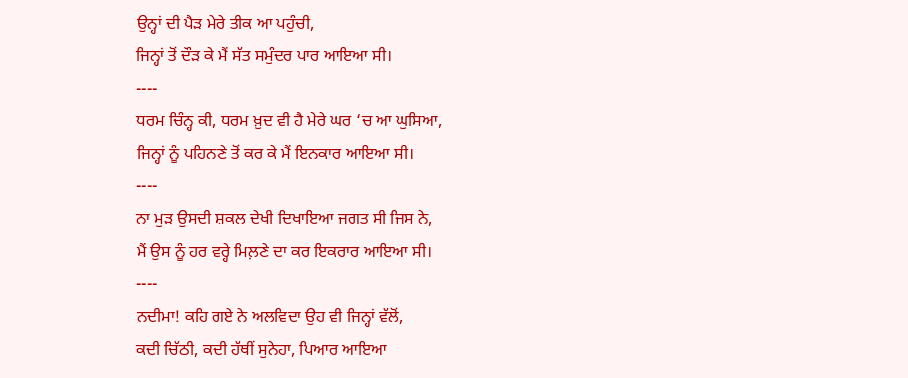ਉਨ੍ਹਾਂ ਦੀ ਪੈੜ ਮੇਰੇ ਤੀਕ ਆ ਪਹੁੰਚੀ,
ਜਿਨ੍ਹਾਂ ਤੋਂ ਦੌੜ ਕੇ ਮੈਂ ਸੱਤ ਸਮੁੰਦਰ ਪਾਰ ਆਇਆ ਸੀ।
----
ਧਰਮ ਚਿੰਨ੍ਹ ਕੀ, ਧਰਮ ਖ਼ੁਦ ਵੀ ਹੈ ਮੇਰੇ ਘਰ ‘ਚ ਆ ਘੁਸਿਆ,
ਜਿਨ੍ਹਾਂ ਨੂੰ ਪਹਿਨਣੇ ਤੋਂ ਕਰ ਕੇ ਮੈਂ ਇਨਕਾਰ ਆਇਆ ਸੀ।
----
ਨਾ ਮੁੜ ਉਸਦੀ ਸ਼ਕਲ ਦੇਖੀ ਦਿਖਾਇਆ ਜਗਤ ਸੀ ਜਿਸ ਨੇ,
ਮੈਂ ਉਸ ਨੂੰ ਹਰ ਵਰ੍ਹੇ ਮਿਲ਼ਣੇ ਦਾ ਕਰ ਇਕਰਾਰ ਆਇਆ ਸੀ।
----
ਨਦੀਮਾ! ਕਹਿ ਗਏ ਨੇ ਅਲਵਿਦਾ ਉਹ ਵੀ ਜਿਨ੍ਹਾਂ ਵੱਲੋਂ,
ਕਦੀ ਚਿੱਠੀ, ਕਦੀ ਹੱਥੀਂ ਸੁਨੇਹਾ, ਪਿਆਰ ਆਇਆ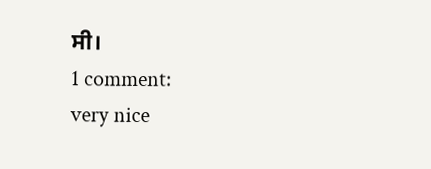ਸੀ।
1 comment:
very nice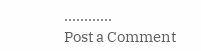............
Post a Comment